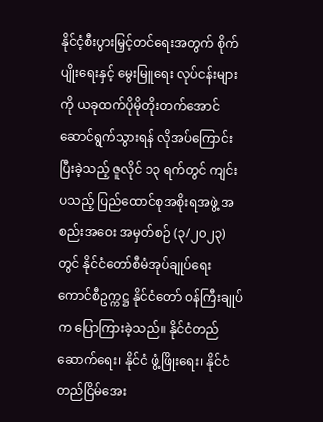နိုင်ငံ့စီးပွားမြှင့်တင်ရေးအတွက် စိုက်ပျိုးရေးနှင့် မွေးမြူရေး လုပ်ငန်းများကို ယခုထက်ပိုမိုတိုးတက်အောင် ဆောင်ရွက်သွားရန် လိုအပ်ကြောင်း ပြီးခဲ့သည့် ဇူလိုင် ၁၃ ရက်တွင် ကျင်းပသည့် ပြည်ထောင်စုအစိုးရအဖွဲ့ အစည်းအဝေး အမှတ်စဉ် (၃/၂၀၂၃) တွင် နိုင်ငံတော်စီမံအုပ်ချုပ်ရေးကောင်စီဥက္ကဋ္ဌ နိုင်ငံတော် ဝန်ကြီးချုပ်က ပြောကြားခဲ့သည်။ နိုင်ငံတည်ဆောက်ရေး၊ နိုင်ငံ ဖွံ့ဖြိုးရေး၊ နိုင်ငံတည်ငြိမ်အေး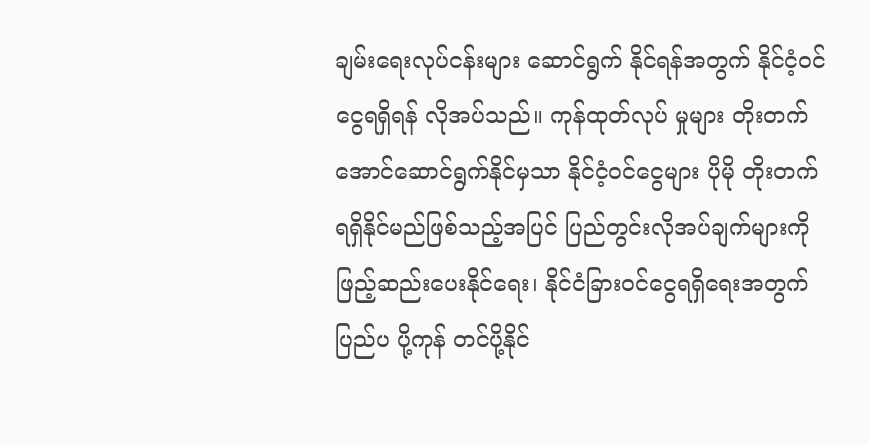ချမ်းရေးလုပ်ငန်းများ ဆောင်ရွက် နိုင်ရန်အတွက် နိုင်ငံ့ဝင်ငွေရရှိရန် လိုအပ်သည်။ ကုန်ထုတ်လုပ် မှုများ တိုးတက်အောင်ဆောင်ရွက်နိုင်မှသာ နိုင်ငံ့ဝင်ငွေများ ပိုမို တိုးတက်ရရှိနိုင်မည်ဖြစ်သည့်အပြင် ပြည်တွင်းလိုအပ်ချက်များကို ဖြည့်ဆည်းပေးနိုင်ရေး၊ နိုင်ငံခြားဝင်ငွေရရှိရေးအတွက် ပြည်ပ ပို့ကုန် တင်ပို့နိုင်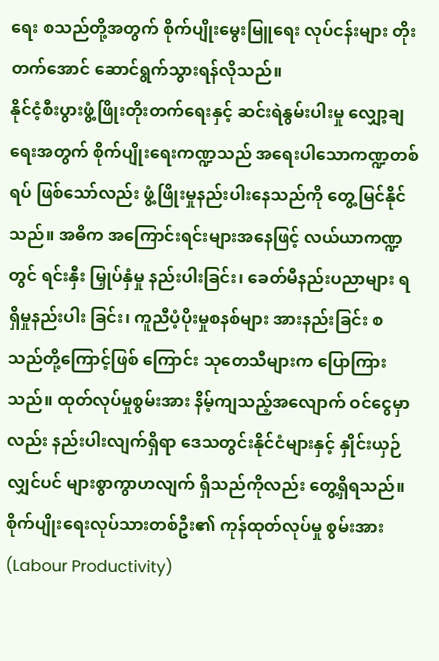ရေး စသည်တို့အတွက် စိုက်ပျိုးမွေးမြူရေး လုပ်ငန်းများ တိုးတက်အောင် ဆောင်ရွက်သွားရန်လိုသည်။
နိုင်ငံ့စီးပွားဖွံ့ဖြိုးတိုးတက်ရေးနှင့် ဆင်းရဲနွမ်းပါးမှု လျှော့ချ ရေးအတွက် စိုက်ပျိုးရေးကဏ္ဍသည် အရေးပါသောကဏ္ဍတစ်ရပ် ဖြစ်သော်လည်း ဖွံ့ဖြိုးမှုနည်းပါးနေသည်ကို တွေ့မြင်နိုင်သည်။ အဓိက အကြောင်းရင်းများအနေဖြင့် လယ်ယာကဏ္ဍတွင် ရင်းနှီး မြှုပ်နှံမှု နည်းပါးခြင်း၊ ခေတ်မီနည်းပညာများ ရရှိမှုနည်းပါး ခြင်း၊ ကူညီပံ့ပိုးမှုစနစ်များ အားနည်းခြင်း စသည်တို့ကြောင့်ဖြစ် ကြောင်း သုတေသီများက ပြောကြားသည်။ ထုတ်လုပ်မှုစွမ်းအား နိမ့်ကျသည့်အလျောက် ဝင်ငွေမှာလည်း နည်းပါးလျက်ရှိရာ ဒေသတွင်းနိုင်ငံများနှင့် နှိုင်းယှဉ်လျှင်ပင် များစွာကွာဟလျက် ရှိသည်ကိုလည်း တွေ့ရှိရသည်။ စိုက်ပျိုးရေးလုပ်သားတစ်ဦး၏ ကုန်ထုတ်လုပ်မှု စွမ်းအား (Labour Productivity)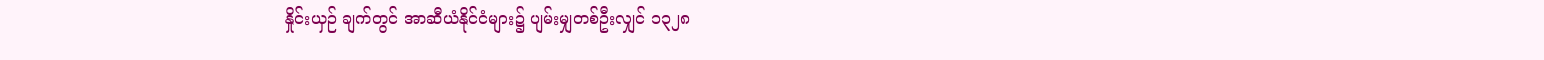နှိုင်းယှဉ် ချက်တွင် အာဆီယံနိုင်ငံများ၌ ပျမ်းမျှတစ်ဦးလျှင် ၁၃၂၈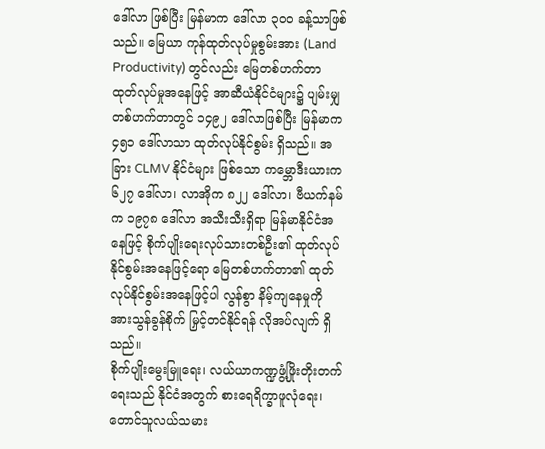ဒေါ်လာ ဖြစ်ပြီး မြန်မာက ဒေါ်လာ ၃၀၀ ခန့်သာဖြစ်သည်။ မြေယာ ကုန်ထုတ်လုပ်မှုစွမ်းအား (Land Productivity) တွင်လည်း မြေတစ်ဟက်တာ ထုတ်လုပ်မှုအနေဖြင့် အာဆီယံနိုင်ငံများ၌ ပျမ်းမျှတစ်ဟက်တာတွင် ၁၄၉၂ ဒေါ်လာဖြစ်ပြီး မြန်မာက ၄၅၁ ဒေါ်လာသာ ထုတ်လုပ်နိုင်စွမ်း ရှိသည်။ အခြား CLMV နိုင်ငံများ ဖြစ်သော ကမ္ဘောဒီးယားက ၆၂၇ ဒေါ်လာ၊ လာအိုက ၈၂၂ ဒေါ်လာ၊ ဗီယက်နမ်က ၁၉၇၈ ဒေါ်လာ အသီးသီးရှိရာ မြန်မာနိုင်ငံအနေဖြင့် စိုက်ပျိုးရေးလုပ်သားတစ်ဦး၏ ထုတ်လုပ်နိုင်စွမ်းအနေဖြင့်ရော မြေတစ်ဟက်တာ၏ ထုတ်လုပ်နိုင်စွမ်းအနေဖြင့်ပါ လွန်စွာ နိမ့်ကျနေမှုကို အားသွန်ခွန်စိုက် မြှင့်တင်နိုင်ရန် လိုအပ်လျက် ရှိသည်။
စိုက်ပျိုးမွေးမြူရေး၊ လယ်ယာကဏ္ဍဖွံ့ဖြိုးတိုးတက်ရေးသည် နိုင်ငံအတွက် စားရေရိက္ခာဖူလုံရေး၊ တောင်သူလယ်သမား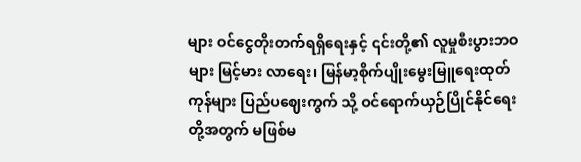များ ဝင်ငွေတိုးတက်ရရှိရေးနှင့် ၎င်းတို့၏ လူမှုစီးပွားဘဝများ မြင့်မား လာရေး၊ မြန်မာ့စိုက်ပျိုးမွေးမြူရေးထုတ်ကုန်များ ပြည်ပဈေးကွက် သို့ ဝင်ရောက်ယှဉ်ပြိုင်နိုင်ရေးတို့အတွက် မဖြစ်မ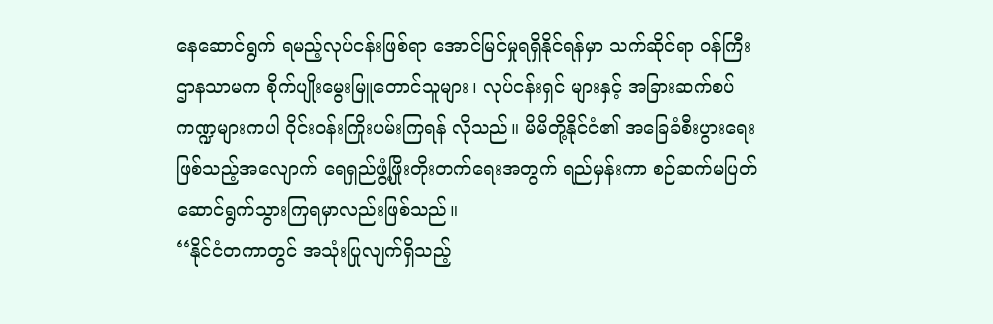နေဆောင်ရွက် ရမည့်လုပ်ငန်းဖြစ်ရာ အောင်မြင်မှုရရှိနိုင်ရန်မှာ သက်ဆိုင်ရာ ဝန်ကြီးဌာနသာမက စိုက်ပျိုးမွေးမြူတောင်သူများ၊ လုပ်ငန်းရှင် များနှင့် အခြားဆက်စပ်ကဏ္ဍများကပါ ဝိုင်းဝန်းကြိုးပမ်းကြရန် လိုသည်။ မိမိတို့နိုင်ငံ၏ အခြေခံစီးပွားရေးဖြစ်သည့်အလျောက် ရေရှည်ဖွံ့ဖြိုးတိုးတက်ရေးအတွက် ရည်မှန်းကာ စဉ်ဆက်မပြတ် ဆောင်ရွက်သွားကြရမှာလည်းဖြစ်သည်။
‘‘နိုင်ငံတကာတွင် အသုံးပြုလျက်ရှိသည့်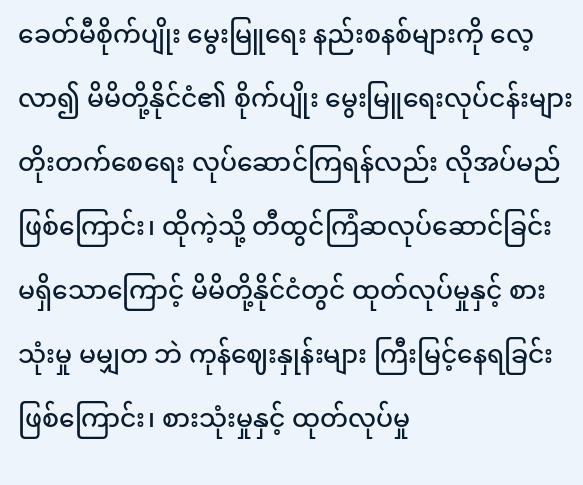ခေတ်မီစိုက်ပျိုး မွေးမြူရေး နည်းစနစ်များကို လေ့လာ၍ မိမိတို့နိုင်ငံ၏ စိုက်ပျိုး မွေးမြူရေးလုပ်ငန်းများ တိုးတက်စေရေး လုပ်ဆောင်ကြရန်လည်း လိုအပ်မည်ဖြစ်ကြောင်း၊ ထိုကဲ့သို့ တီထွင်ကြံဆလုပ်ဆောင်ခြင်း မရှိသောကြောင့် မိမိတို့နိုင်ငံတွင် ထုတ်လုပ်မှုနှင့် စားသုံးမှု မမျှတ ဘဲ ကုန်ဈေးနှုန်းများ ကြီးမြင့်နေရခြင်းဖြစ်ကြောင်း၊ စားသုံးမှုနှင့် ထုတ်လုပ်မှု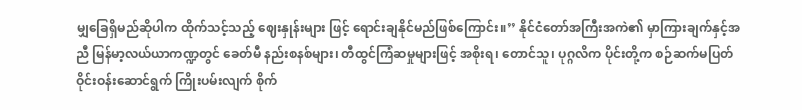မျှခြေရှိမည်ဆိုပါက ထိုက်သင့်သည့် ဈေးနှုန်းများ ဖြင့် ရောင်းချနိုင်မည်ဖြစ်ကြောင်း။’’ နိုင်ငံတော်အကြီးအကဲ၏ မှာကြားချက်နှင့်အညီ မြန်မာ့လယ်ယာကဏ္ဍတွင် ခေတ်မီ နည်းစနစ်များ၊ တီထွင်ကြံဆမှုများဖြင့် အစိုးရ၊ တောင်သူ၊ ပုဂ္ဂလိက ပိုင်းတို့က စဉ်ဆက်မပြတ် ဝိုင်းဝန်းဆောင်ရွက် ကြိုးပမ်းလျက် စိုက်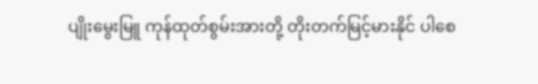ပျိုးမွေးမြူ ကုန်ထုတ်စွမ်းအားတို့ တိုးတက်မြင့်မားနိုင် ပါစေ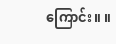ကြောင်း။ ။